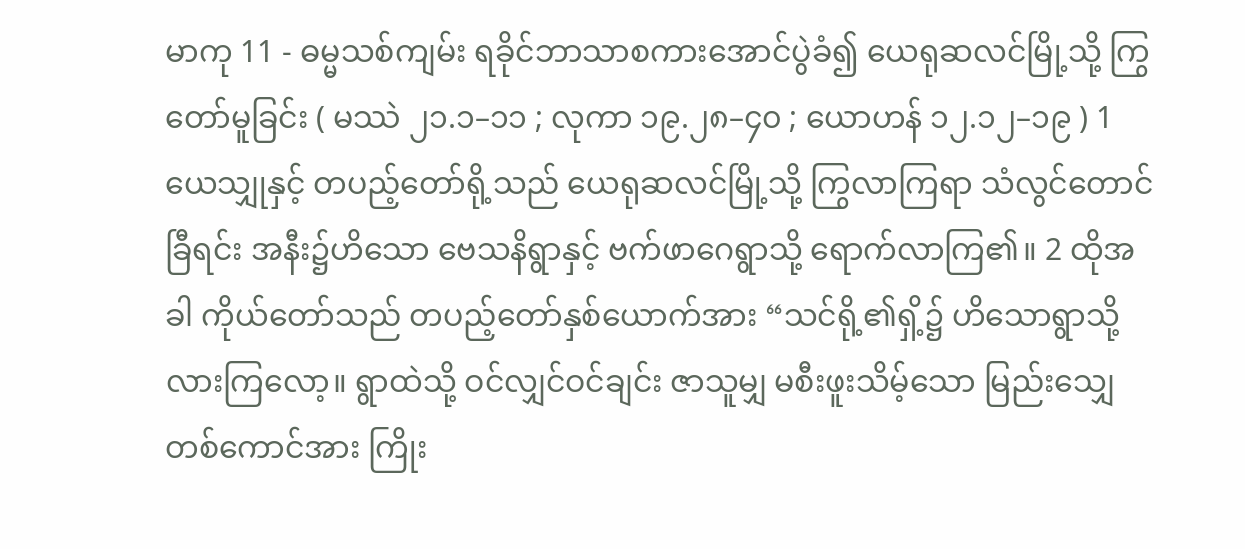မာကု 11 - ဓမ္မသစ်ကျမ်း ရခိုင်ဘာသာစကားအောင်ပွဲခံ၍ ယေရုဆလင်မြို့သို့ ကြွတော်မူခြင်း ( မဿဲ ၂၁.၁–၁၁ ; လုကာ ၁၉.၂၈–၄၀ ; ယောဟန် ၁၂.၁၂–၁၉ ) 1 ယေသျှုနှင့် တပည့်တော်ရို့သည် ယေရုဆလင်မြို့သို့ ကြွလာကြရာ သံလွင်တောင်ခြီရင်း အနီး၌ဟိသော ဗေသနိရွာနှင့် ဗက်ဖာဂေရွာသို့ ရောက်လာကြ၏။ 2 ထိုအခါ ကိုယ်တော်သည် တပည့်တော်နှစ်ယောက်အား “သင်ရို့၏ရှိ့၌ ဟိသောရွာသို့ လားကြလော့။ ရွာထဲသို့ ဝင်လျှင်ဝင်ချင်း ဇာသူမျှ မစီးဖူးသိမ့်သော မြည်းသျှေတစ်ကောင်အား ကြိုး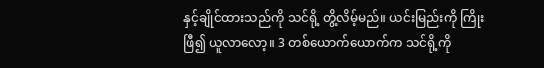နှင့်ချိုင်ထားသည်ကို သင်ရို့ တွိ့လိမ့်မည်။ ယင်းမြည်းကို ကြိုးဖြီ၍ ယူလာလော့။ 3 တစ်ယောက်ယောက်က သင်ရို့ကို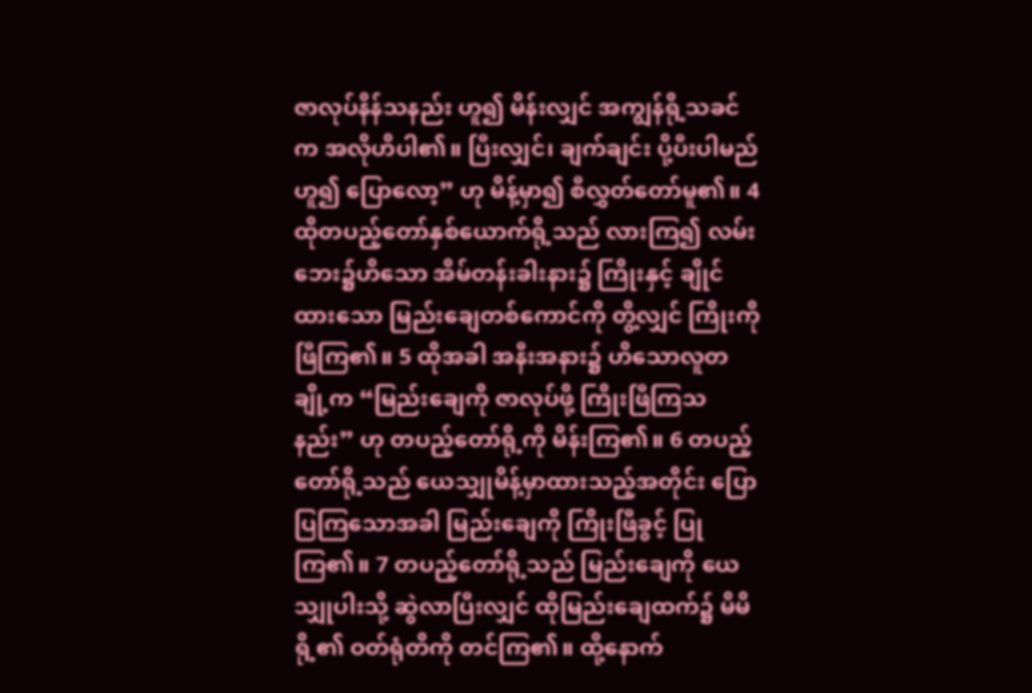ဇာလုပ်နိန်သနည်း ဟူ၍ မိန်းလျှင် အကျွန်ရို့သခင်က အလိုဟိပါ၏။ ပြီးလျှင်၊ ချက်ချင်း ပို့ပီးပါမည် ဟူ၍ ပြောလော့” ဟု မိန့်မှာ၍ စီလွှတ်တော်မူ၏။ 4 ထိုတပည့်တော်နှစ်ယောက်ရို့သည် လားကြ၍ လမ်းဘေး၌ဟိသော အိမ်တန်းခါးနား၌ ကြိုးနှင့် ချိုင်ထားသော မြည်းချေတစ်ကောင်ကို တွိ့လျှင် ကြိုးကိုဖြီကြ၏။ 5 ထိုအခါ အနီးအနား၌ ဟိသောလူတချို့က “မြည်းချေကို ဇာလုပ်ဖို့ ကြိုးဖြီကြသနည်း” ဟု တပည့်တော်ရို့ကို မိန်းကြ၏။ 6 တပည့်တော်ရို့သည် ယေသျှုမိန့်မှာထားသည့်အတိုင်း ပြောပြကြသောအခါ မြည်းချေကို ကြိုးဖြီခွင့် ပြုကြ၏။ 7 တပည့်တော်ရို့သည် မြည်းချေကို ယေသျှုပါးသို့ ဆွဲလာပြီးလျှင် ထိုမြည်းချေထက်၌ မိမိရို့၏ ဝတ်ရုံတိကို တင်ကြ၏။ ထို့နောက်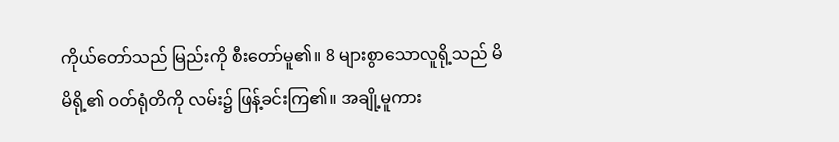ကိုယ်တော်သည် မြည်းကို စီးတော်မူ၏။ 8 များစွာသောလူရို့သည် မိမိရို့၏ ဝတ်ရုံတိကို လမ်း၌ ဖြန့်ခင်းကြ၏။ အချို့မူကား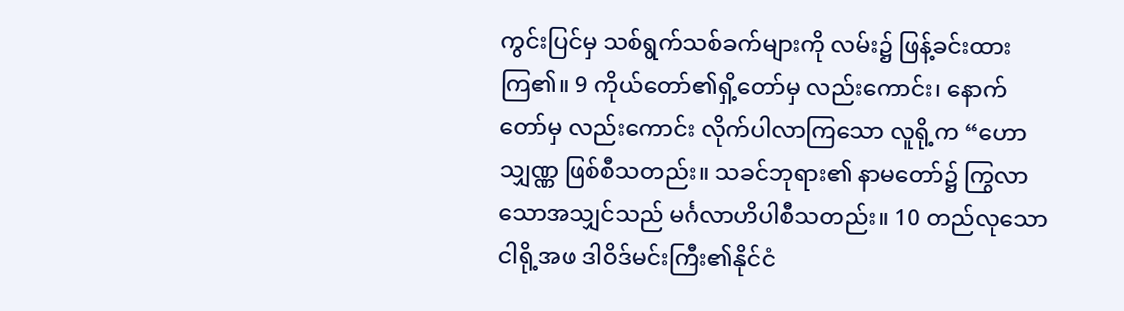ကွင်းပြင်မှ သစ်ရွက်သစ်ခက်များကို လမ်း၌ ဖြန့်ခင်းထားကြ၏။ 9 ကိုယ်တော်၏ရှိ့တော်မှ လည်းကောင်း၊ နောက်တော်မှ လည်းကောင်း လိုက်ပါလာကြသော လူရို့က “ဟောသျှဏ္ဏ ဖြစ်စီသတည်း။ သခင်ဘုရား၏ နာမတော်၌ ကြွလာသောအသျှင်သည် မင်္ဂလာဟိပါစီသတည်း။ 10 တည်လုသော ငါရို့အဖ ဒါဝိဒ်မင်းကြီး၏နိုင်ငံ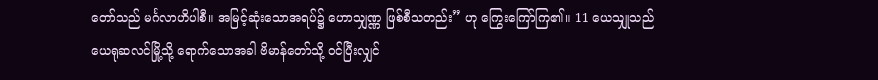တော်သည် မင်္ဂလာဟိပါစီ။ အမြင့်ဆုံးသောအရပ်၌ ဟောသျှဏ္ဏ ဖြစ်စီသတည်း” ဟု ကြွေးကြော်ကြ၏။ 11 ယေသျှုသည် ယေရုဆလင်မြို့သို့ ရောက်သောအခါ ဗိမာန်တော်သို့ ဝင်ပြီးလျှင်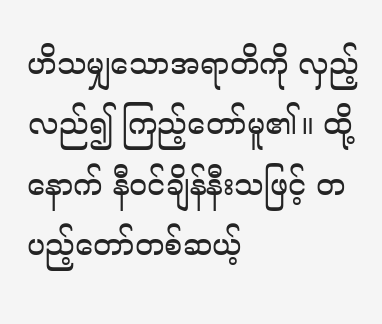ဟိသမျှသောအရာတိကို လှည့်လည်၍ ကြည့်တော်မူ၏။ ထို့နောက် နီဝင်ချိန်နီးသဖြင့် တပည့်တော်တစ်ဆယ့်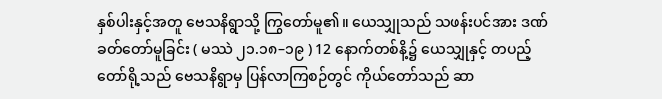နှစ်ပါးနှင့်အတူ ဗေသနိရွာသို့ ကြွတော်မူ၏။ ယေသျှုသည် သဖန်းပင်အား ဒဏ်ခတ်တော်မူခြင်း ( မဿဲ ၂၁.၁၈–၁၉ ) 12 နောက်တစ်နိ့၌ ယေသျှုနှင့် တပည့်တော်ရို့သည် ဗေသနိရွာမှ ပြန်လာကြစဉ်တွင် ကိုယ်တော်သည် ဆာ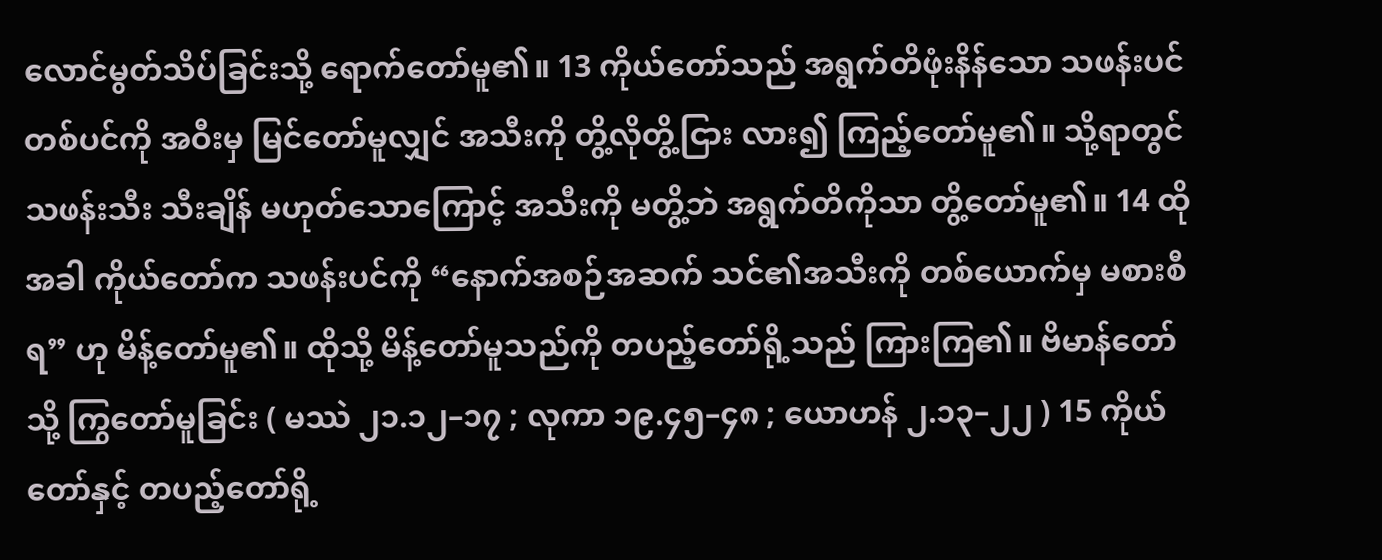လောင်မွတ်သိပ်ခြင်းသို့ ရောက်တော်မူ၏။ 13 ကိုယ်တော်သည် အရွက်တိဖုံးနိန်သော သဖန်းပင်တစ်ပင်ကို အဝီးမှ မြင်တော်မူလျှင် အသီးကို တွိ့လိုတွိ့ငြား လား၍ ကြည့်တော်မူ၏။ သို့ရာတွင် သဖန်းသီး သီးချိန် မဟုတ်သောကြောင့် အသီးကို မတွိ့ဘဲ အရွက်တိကိုသာ တွိ့တော်မူ၏။ 14 ထိုအခါ ကိုယ်တော်က သဖန်းပင်ကို “နောက်အစဉ်အဆက် သင်၏အသီးကို တစ်ယောက်မှ မစားစီရ” ဟု မိန့်တော်မူ၏။ ထိုသို့ မိန့်တော်မူသည်ကို တပည့်တော်ရို့သည် ကြားကြ၏။ ဗိမာန်တော်သို့ ကြွတော်မူခြင်း ( မဿဲ ၂၁.၁၂–၁၇ ; လုကာ ၁၉.၄၅–၄၈ ; ယောဟန် ၂.၁၃–၂၂ ) 15 ကိုယ်တော်နှင့် တပည့်တော်ရို့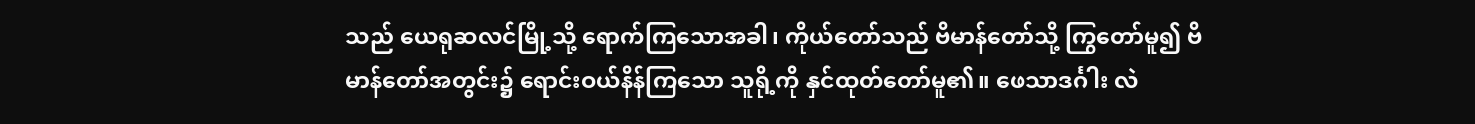သည် ယေရုဆလင်မြို့သို့ ရောက်ကြသောအခါ၊ ကိုယ်တော်သည် ဗိမာန်တော်သို့ ကြွတော်မူ၍ ဗိမာန်တော်အတွင်း၌ ရောင်းဝယ်နိန်ကြသော သူရို့ကို နှင်ထုတ်တော်မူ၏။ ဖေသာဒင်္ဂါး လဲ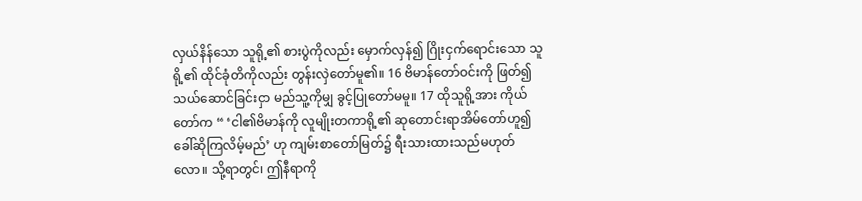လှယ်နိန်သော သူရို့၏ စားပွဲကိုလည်း မှောက်လှန်၍ ဂြိုးငှက်ရောင်းသော သူရို့၏ ထိုင်ခုံတိကိုလည်း တွန်းလှဲတော်မူ၏။ 16 ဗိမာန်တော်ဝင်းကို ဖြတ်၍ သယ်ဆောင်ခြင်းငှာ မည်သူ့ကိုမျှ ခွင့်ပြုတော်မမူ။ 17 ထိုသူရို့အား ကိုယ်တော်က “ ‘ငါ၏ဗိမာန်ကို လူမျိုးတကာရို့၏ ဆုတောင်းရာအိမ်တော်ဟူ၍ ခေါ်ဆိုကြလိမ့်မည်’ ဟု ကျမ်းစာတော်မြတ်၌ ရီးသားထားသည်မဟုတ်လော။ သို့ရာတွင်၊ ဤနီရာကို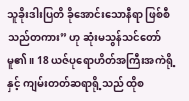သူခိုးဒါးပြတိ ခိုအောင်းသောနီရာ ဖြစ်စီသည်တကား” ဟု ဆုံးမသွန်သင်တော်မူ၏။ 18 ယဇ်ပုရောဟိတ်အကြီးအကဲရို့နှင့် ကျမ်းတတ်ဆရာရို့သည် ထိုစ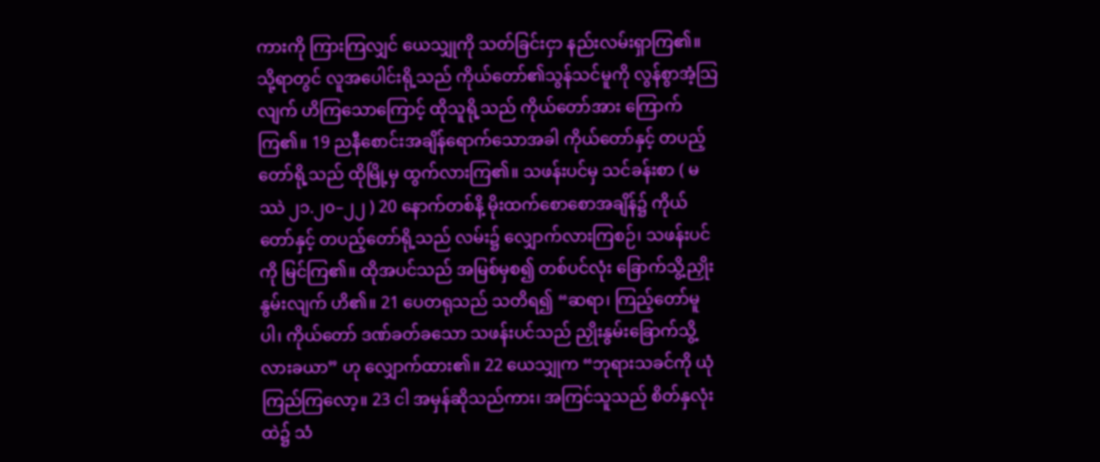ကားကို ကြားကြလျှင် ယေသျှုကို သတ်ခြင်းငှာ နည်းလမ်းရှာကြ၏။ သို့ရာတွင် လူအပေါင်းရို့သည် ကိုယ်တော်၏သွန်သင်မူကို လွန်စွာအံ့သြလျက် ဟိကြသောကြောင့် ထိုသူရို့သည် ကိုယ်တော်အား ကြောက်ကြ၏။ 19 ညနီစောင်းအချိန်ရောက်သောအခါ ကိုယ်တော်နှင့် တပည့်တော်ရို့သည် ထိုမြို့မှ ထွက်လားကြ၏။ သဖန်းပင်မှ သင်ခန်းစာ ( မဿဲ ၂၁.၂၀–၂၂ ) 20 နောက်တစ်နိ့ မိုးထက်စောစောအချိန်၌ ကိုယ်တော်နှင့် တပည့်တော်ရို့သည် လမ်း၌ လျှောက်လားကြစဉ်၊ သဖန်းပင်ကို မြင်ကြ၏။ ထိုအပင်သည် အမြစ်မှစ၍ တစ်ပင်လုံး ခြောက်သွိ့ညှိုးနွမ်းလျက် ဟိ၏။ 21 ပေတရုသည် သတိရ၍ “ဆရာ၊ ကြည့်တော်မူပါ၊ ကိုယ်တော် ဒဏ်ခတ်ခသော သဖန်းပင်သည် ညှိုးနွမ်းခြောက်သွိ့လားခယာ” ဟု လျှောက်ထား၏။ 22 ယေသျှုက “ဘုရားသခင်ကို ယုံကြည်ကြလော့။ 23 ငါ အမှန်ဆိုသည်ကား၊ အကြင်သူသည် စိတ်နှလုံးထဲ၌ သံ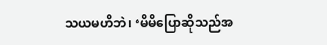သယမဟိဘဲ၊ ‘မိမိပြောဆိုသည်အ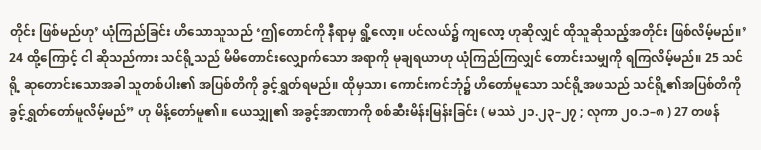တိုင်း ဖြစ်မည်ဟု’ ယုံကြည်ခြင်း ဟိသောသူသည် ‘ဤတောင်ကို နီရာမှ ရွိ့လော့။ ပင်လယ်၌ ကျလော့ ဟုဆိုလျှင် ထိုသူဆိုသည့်အတိုင်း ဖြစ်လိမ့်မည်။’ 24 ထို့ကြောင့် ငါ ဆိုသည်ကား သင်ရို့သည် မိမိတောင်းလျှောက်သော အရာကို မုချရယာဟု ယုံကြည်ကြလျှင် တောင်းသမျှကို ရကြလိမ့်မည်။ 25 သင်ရို့ ဆုတောင်းသောအခါ သူတစ်ပါး၏ အပြစ်တိကို ခွင့်ရွှတ်ရမည်။ ထိုမှသာ၊ ကောင်းကင်ဘုံ၌ ဟိတော်မူသော သင်ရို့အဖသည် သင်ရို့၏အပြစ်တိကို ခွင့်ရွှတ်တော်မူလိမ့်မည်” ဟု မိန့်တော်မူ၏။ ယေသျှု၏ အခွင့်အာဏာကို စစ်ဆီးမိန်းမြန်းခြင်း ( မဿဲ ၂၁.၂၃–၂၇ ; လုကာ ၂၀.၁–၈ ) 27 တဖန်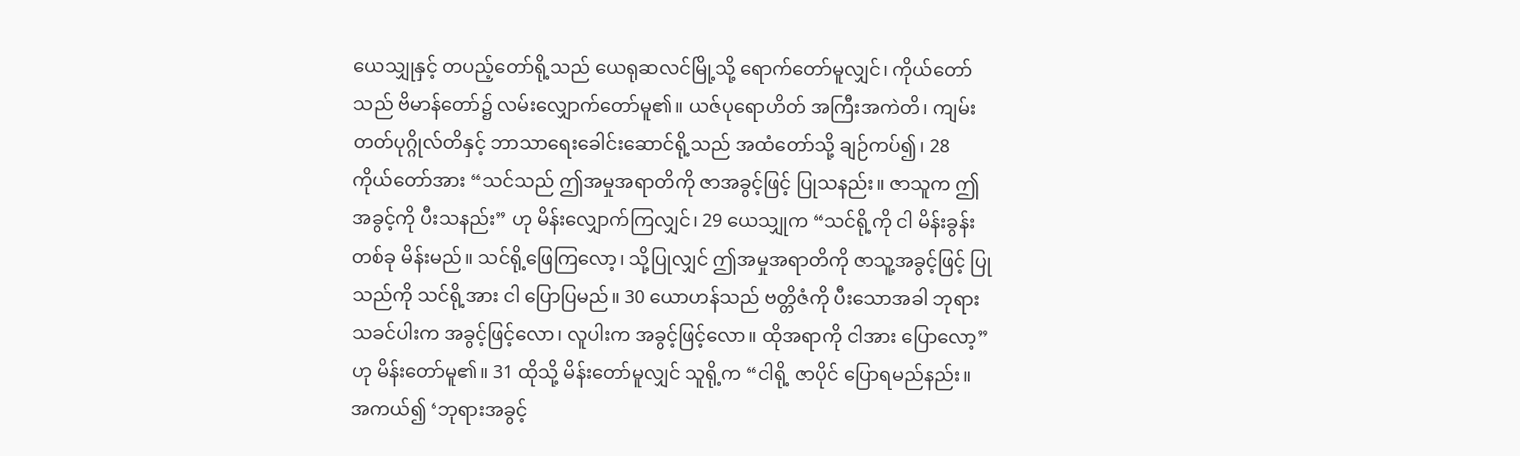ယေသျှုနှင့် တပည့်တော်ရို့သည် ယေရုဆလင်မြို့သို့ ရောက်တော်မူလျှင်၊ ကိုယ်တော်သည် ဗိမာန်တော်၌ လမ်းလျှောက်တော်မူ၏။ ယဇ်ပုရောဟိတ် အကြီးအကဲတိ၊ ကျမ်းတတ်ပုဂ္ဂိုလ်တိနှင့် ဘာသာရေးခေါင်းဆောင်ရို့သည် အထံတော်သို့ ချဉ်ကပ်၍၊ 28 ကိုယ်တော်အား “သင်သည် ဤအမှုအရာတိကို ဇာအခွင့်ဖြင့် ပြုသနည်း။ ဇာသူက ဤအခွင့်ကို ပီးသနည်း” ဟု မိန်းလျှောက်ကြလျှင်၊ 29 ယေသျှုက “သင်ရို့ကို ငါ မိန်းခွန်းတစ်ခု မိန်းမည်။ သင်ရို့ဖြေကြလော့၊ သို့ပြုလျှင် ဤအမှုအရာတိကို ဇာသူ့အခွင့်ဖြင့် ပြုသည်ကို သင်ရို့အား ငါ ပြောပြမည်။ 30 ယောဟန်သည် ဗတ္တိဇံကို ပီးသောအခါ ဘုရားသခင်ပါးက အခွင့်ဖြင့်လော၊ လူပါးက အခွင့်ဖြင့်လော။ ထိုအရာကို ငါအား ပြောလော့” ဟု မိန်းတော်မူ၏။ 31 ထိုသို့ မိန်းတော်မူလျှင် သူရို့က “ငါရို့ ဇာပိုင် ပြောရမည်နည်း။ အကယ်၍ ‘ဘုရားအခွင့်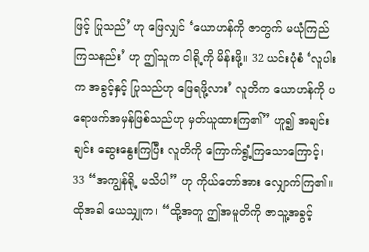ဖြင့် ပြုသည်’ ဟု ဖြေလျှင် ‘ယောဟန်ကို ဇာတွက် မယုံကြည်ကြသနည်း’ ဟု ဤသူက ငါရို့ကို မိန်းဖို့။ 32 ယင်းပုံစံ ‘လူပါးက အခွင့်နှင့် ပြုသည်ဟု ဖြေရဖို့လား’ လူတိက ယောဟန်ကို ပရောဖက်အမှန်ဖြစ်သည်ဟု မှတ်ယူထားကြ၏” ဟူ၍ အချင်းချင်း ဆွေးနွေးကြပြီး လူတိကို ကြောက်ရွံ့ကြသောကြောင့်၊ 33 “အကျွန်ရို့ မသိပါ” ဟု ကိုယ်တော်အား လျှောက်ကြ၏။ ထိုအခါ ယေသျှုက၊ “ထို့အတူ ဤအမူတိကို ဇာသူ့အခွင့်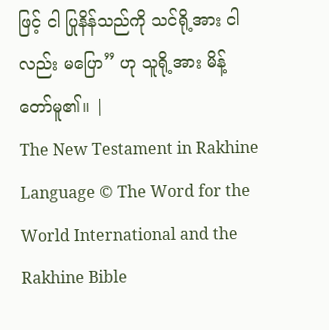ဖြင့် ငါ ပြုနိန်သည်ကို သင်ရို့အား ငါလည်း မပြော” ဟု သူရို့အား မိန့်တော်မူ၏။ |
The New Testament in Rakhine Language © The Word for the World International and the Rakhine Bible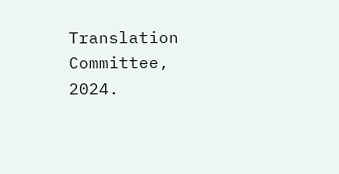Translation Committee, 2024.